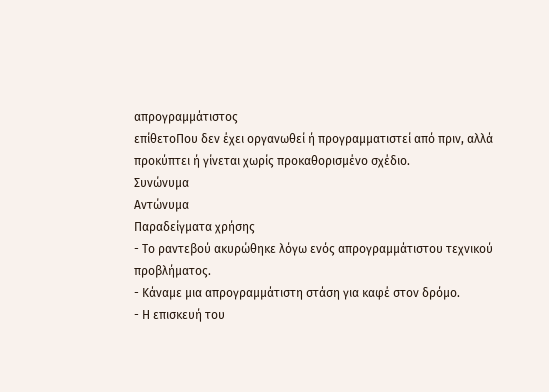απρογραμμάτιστος
επίθετοΠου δεν έχει οργανωθεί ή προγραμματιστεί από πριν, αλλά προκύπτει ή γίνεται χωρίς προκαθορισμένο σχέδιο.
Συνώνυμα
Αντώνυμα
Παραδείγματα χρήσης
- Το ραντεβού ακυρώθηκε λόγω ενός απρογραμμάτιστου τεχνικού προβλήματος.
- Κάναμε μια απρογραμμάτιστη στάση για καφέ στον δρόμο.
- Η επισκευή του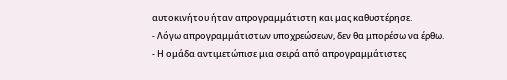αυτοκινήτου ήταν απρογραμμάτιστη και μας καθυστέρησε.
- Λόγω απρογραμμάτιστων υποχρεώσεων, δεν θα μπορέσω να έρθω.
- Η ομάδα αντιμετώπισε μια σειρά από απρογραμμάτιστες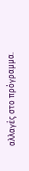αλλαγές στο πρόγραμμα.